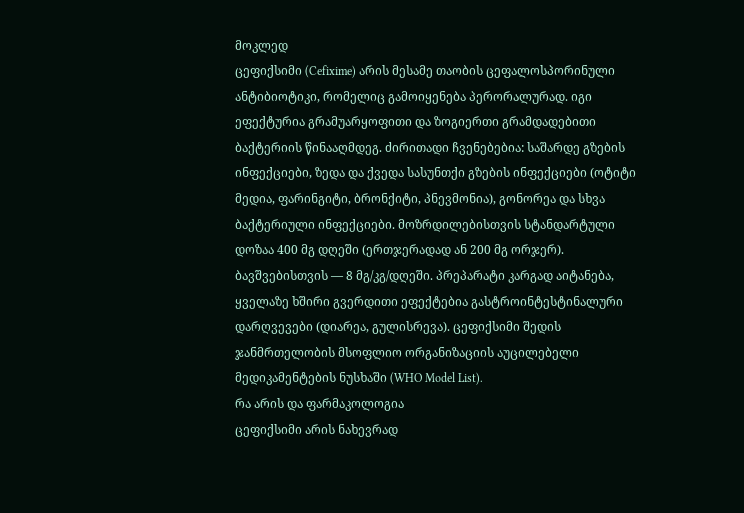მოკლედ
ცეფიქსიმი (Cefixime) არის მესამე თაობის ცეფალოსპორინული ანტიბიოტიკი, რომელიც გამოიყენება პერორალურად. იგი ეფექტურია გრამუარყოფითი და ზოგიერთი გრამდადებითი ბაქტერიის წინააღმდეგ. ძირითადი ჩვენებებია: საშარდე გზების ინფექციები, ზედა და ქვედა სასუნთქი გზების ინფექციები (ოტიტი მედია, ფარინგიტი, ბრონქიტი, პნევმონია), გონორეა და სხვა ბაქტერიული ინფექციები. მოზრდილებისთვის სტანდარტული დოზაა 400 მგ დღეში (ერთჯერადად ან 200 მგ ორჯერ). ბავშვებისთვის — 8 მგ/კგ/დღეში. პრეპარატი კარგად აიტანება, ყველაზე ხშირი გვერდითი ეფექტებია გასტროინტესტინალური დარღვევები (დიარეა, გულისრევა). ცეფიქსიმი შედის ჯანმრთელობის მსოფლიო ორგანიზაციის აუცილებელი მედიკამენტების ნუსხაში (WHO Model List).
რა არის და ფარმაკოლოგია
ცეფიქსიმი არის ნახევრად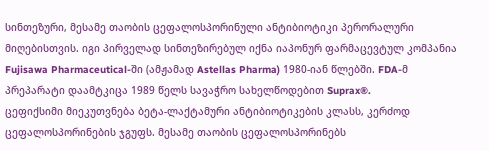სინთეზური, მესამე თაობის ცეფალოსპორინული ანტიბიოტიკი პერორალური მიღებისთვის. იგი პირველად სინთეზირებულ იქნა იაპონურ ფარმაცევტულ კომპანია Fujisawa Pharmaceutical-ში (ამჟამად Astellas Pharma) 1980-იან წლებში. FDA-მ პრეპარატი დაამტკიცა 1989 წელს სავაჭრო სახელწოდებით Suprax®.
ცეფიქსიმი მიეკუთვნება ბეტა-ლაქტამური ანტიბიოტიკების კლასს, კერძოდ ცეფალოსპორინების ჯგუფს. მესამე თაობის ცეფალოსპორინებს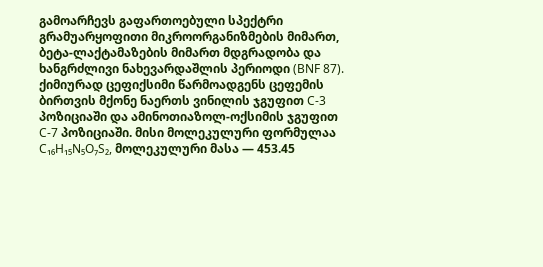გამოარჩევს გაფართოებული სპექტრი გრამუარყოფითი მიკროორგანიზმების მიმართ, ბეტა-ლაქტამაზების მიმართ მდგრადობა და ხანგრძლივი ნახევარდაშლის პერიოდი (BNF 87).
ქიმიურად ცეფიქსიმი წარმოადგენს ცეფემის ბირთვის მქონე ნაერთს ვინილის ჯგუფით C-3 პოზიციაში და ამინოთიაზოლ-ოქსიმის ჯგუფით C-7 პოზიციაში. მისი მოლეკულური ფორმულაა C₁₆H₁₅N₅O₇S₂, მოლეკულური მასა — 453.45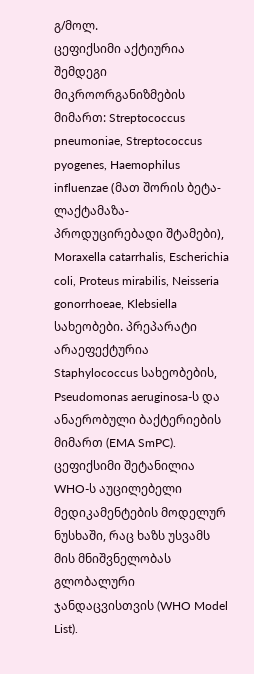გ/მოლ.
ცეფიქსიმი აქტიურია შემდეგი მიკროორგანიზმების მიმართ: Streptococcus pneumoniae, Streptococcus pyogenes, Haemophilus influenzae (მათ შორის ბეტა-ლაქტამაზა-პროდუცირებადი შტამები), Moraxella catarrhalis, Escherichia coli, Proteus mirabilis, Neisseria gonorrhoeae, Klebsiella სახეობები. პრეპარატი არაეფექტურია Staphylococcus სახეობების, Pseudomonas aeruginosa-ს და ანაერობული ბაქტერიების მიმართ (EMA SmPC).
ცეფიქსიმი შეტანილია WHO-ს აუცილებელი მედიკამენტების მოდელურ ნუსხაში, რაც ხაზს უსვამს მის მნიშვნელობას გლობალური ჯანდაცვისთვის (WHO Model List).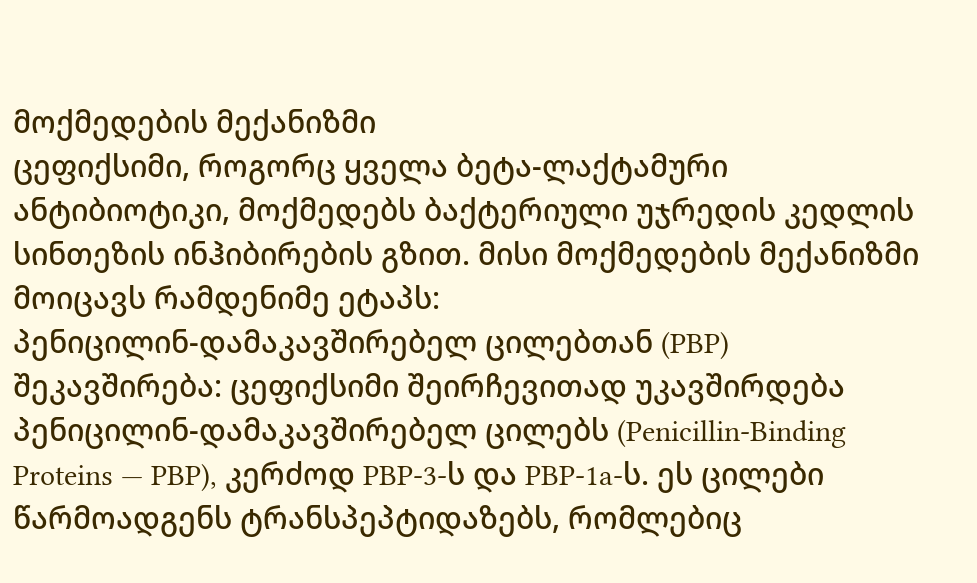მოქმედების მექანიზმი
ცეფიქსიმი, როგორც ყველა ბეტა-ლაქტამური ანტიბიოტიკი, მოქმედებს ბაქტერიული უჯრედის კედლის სინთეზის ინჰიბირების გზით. მისი მოქმედების მექანიზმი მოიცავს რამდენიმე ეტაპს:
პენიცილინ-დამაკავშირებელ ცილებთან (PBP) შეკავშირება: ცეფიქსიმი შეირჩევითად უკავშირდება პენიცილინ-დამაკავშირებელ ცილებს (Penicillin-Binding Proteins — PBP), კერძოდ PBP-3-ს და PBP-1a-ს. ეს ცილები წარმოადგენს ტრანსპეპტიდაზებს, რომლებიც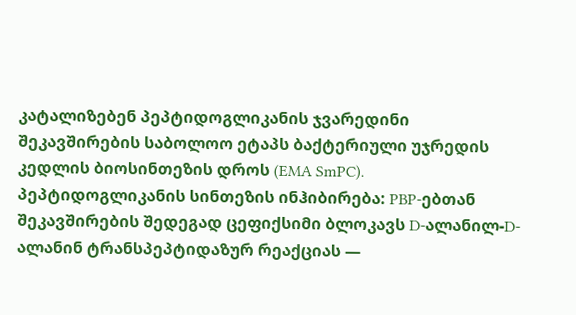კატალიზებენ პეპტიდოგლიკანის ჯვარედინი შეკავშირების საბოლოო ეტაპს ბაქტერიული უჯრედის კედლის ბიოსინთეზის დროს (EMA SmPC).
პეპტიდოგლიკანის სინთეზის ინჰიბირება: PBP-ებთან შეკავშირების შედეგად ცეფიქსიმი ბლოკავს D-ალანილ-D-ალანინ ტრანსპეპტიდაზურ რეაქციას —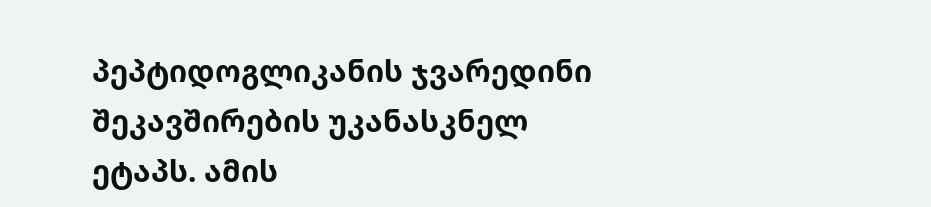პეპტიდოგლიკანის ჯვარედინი შეკავშირების უკანასკნელ ეტაპს. ამის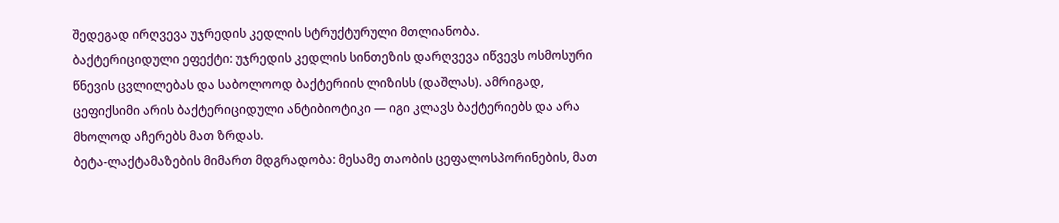შედეგად ირღვევა უჯრედის კედლის სტრუქტურული მთლიანობა.
ბაქტერიციდული ეფექტი: უჯრედის კედლის სინთეზის დარღვევა იწვევს ოსმოსური წნევის ცვლილებას და საბოლოოდ ბაქტერიის ლიზისს (დაშლას). ამრიგად, ცეფიქსიმი არის ბაქტერიციდული ანტიბიოტიკი — იგი კლავს ბაქტერიებს და არა მხოლოდ აჩერებს მათ ზრდას.
ბეტა-ლაქტამაზების მიმართ მდგრადობა: მესამე თაობის ცეფალოსპორინების, მათ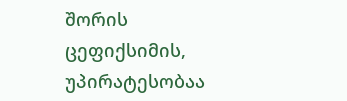შორის ცეფიქსიმის, უპირატესობაა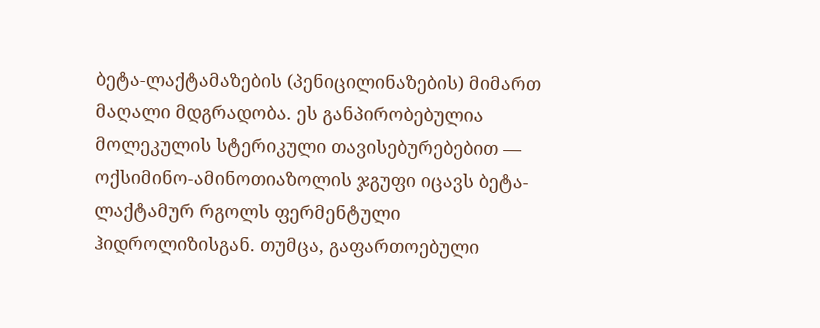ბეტა-ლაქტამაზების (პენიცილინაზების) მიმართ მაღალი მდგრადობა. ეს განპირობებულია მოლეკულის სტერიკული თავისებურებებით — ოქსიმინო-ამინოთიაზოლის ჯგუფი იცავს ბეტა-ლაქტამურ რგოლს ფერმენტული ჰიდროლიზისგან. თუმცა, გაფართოებული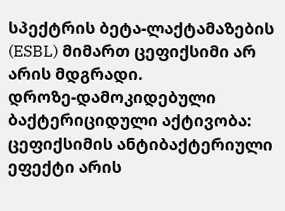სპექტრის ბეტა-ლაქტამაზების (ESBL) მიმართ ცეფიქსიმი არ არის მდგრადი.
დროზე-დამოკიდებული ბაქტერიციდული აქტივობა: ცეფიქსიმის ანტიბაქტერიული ეფექტი არის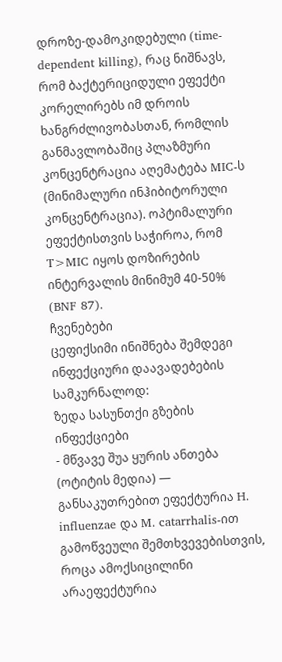დროზე-დამოკიდებული (time-dependent killing), რაც ნიშნავს, რომ ბაქტერიციდული ეფექტი კორელირებს იმ დროის ხანგრძლივობასთან, რომლის განმავლობაშიც პლაზმური კონცენტრაცია აღემატება MIC-ს (მინიმალური ინჰიბიტორული კონცენტრაცია). ოპტიმალური ეფექტისთვის საჭიროა, რომ T>MIC იყოს დოზირების ინტერვალის მინიმუმ 40-50% (BNF 87).
ჩვენებები
ცეფიქსიმი ინიშნება შემდეგი ინფექციური დაავადებების სამკურნალოდ:
ზედა სასუნთქი გზების ინფექციები
- მწვავე შუა ყურის ანთება (ოტიტის მედია) — განსაკუთრებით ეფექტურია H. influenzae და M. catarrhalis-ით გამოწვეული შემთხვევებისთვის, როცა ამოქსიცილინი არაეფექტურია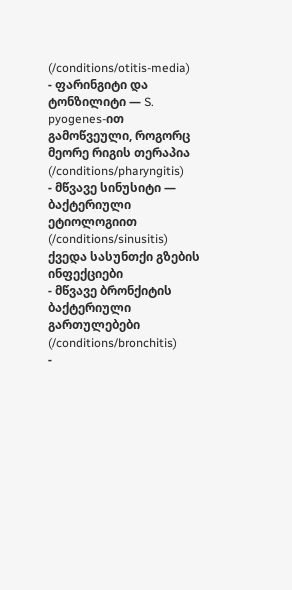(/conditions/otitis-media)
- ფარინგიტი და ტონზილიტი — S. pyogenes-ით გამოწვეული, როგორც მეორე რიგის თერაპია (/conditions/pharyngitis)
- მწვავე სინუსიტი — ბაქტერიული ეტიოლოგიით (/conditions/sinusitis)
ქვედა სასუნთქი გზების ინფექციები
- მწვავე ბრონქიტის ბაქტერიული გართულებები (/conditions/bronchitis)
-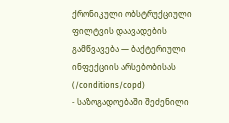ქრონიკული ობსტრუქციული ფილტვის დაავადების გამწვავება — ბაქტერიული ინფექციის არსებობისას (/conditions/copd)
- საზოგადოებაში შეძენილი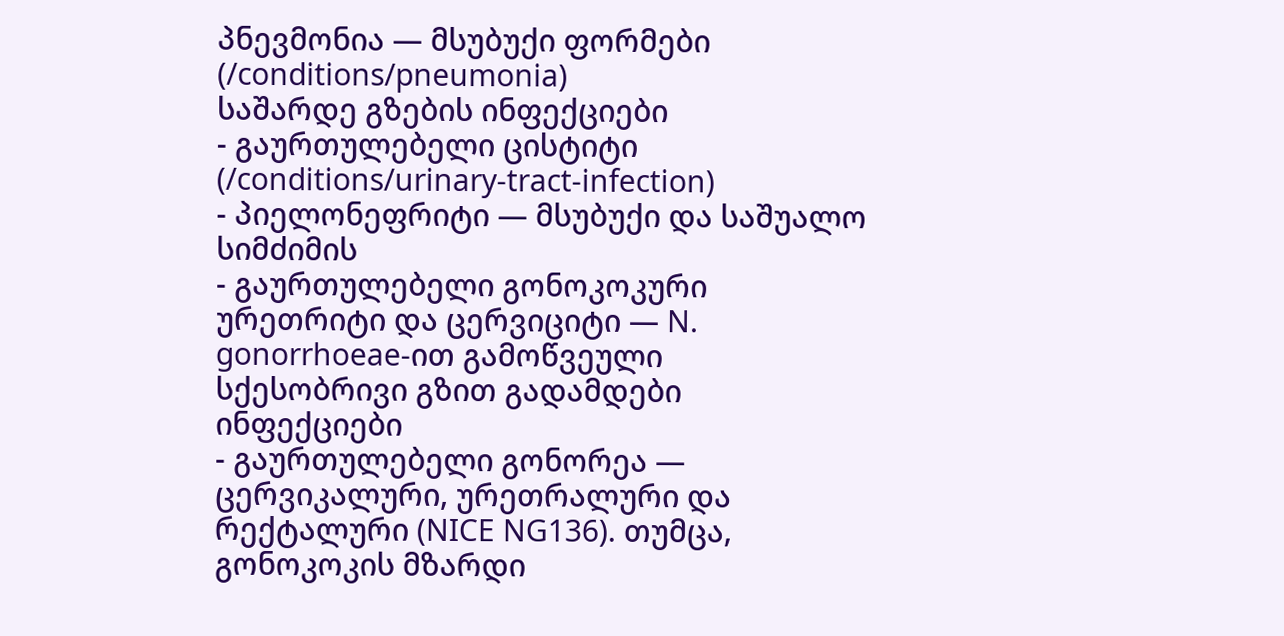პნევმონია — მსუბუქი ფორმები (/conditions/pneumonia)
საშარდე გზების ინფექციები
- გაურთულებელი ცისტიტი (/conditions/urinary-tract-infection)
- პიელონეფრიტი — მსუბუქი და საშუალო სიმძიმის
- გაურთულებელი გონოკოკური ურეთრიტი და ცერვიციტი — N. gonorrhoeae-ით გამოწვეული
სქესობრივი გზით გადამდები ინფექციები
- გაურთულებელი გონორეა — ცერვიკალური, ურეთრალური და რექტალური (NICE NG136). თუმცა, გონოკოკის მზარდი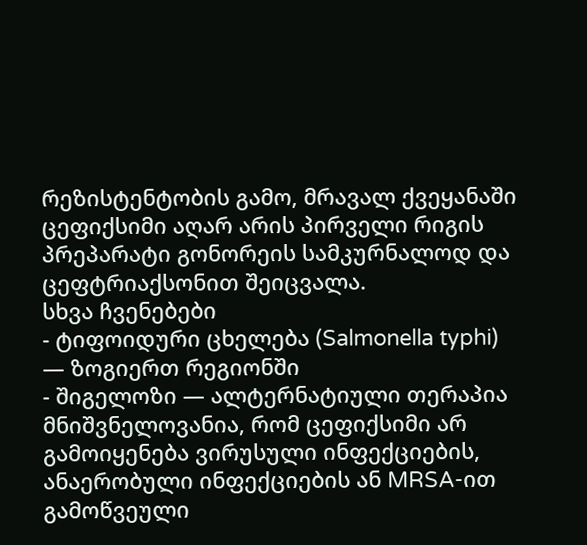რეზისტენტობის გამო, მრავალ ქვეყანაში ცეფიქსიმი აღარ არის პირველი რიგის პრეპარატი გონორეის სამკურნალოდ და ცეფტრიაქსონით შეიცვალა.
სხვა ჩვენებები
- ტიფოიდური ცხელება (Salmonella typhi) — ზოგიერთ რეგიონში
- შიგელოზი — ალტერნატიული თერაპია
მნიშვნელოვანია, რომ ცეფიქსიმი არ გამოიყენება ვირუსული ინფექციების, ანაერობული ინფექციების ან MRSA-ით გამოწვეული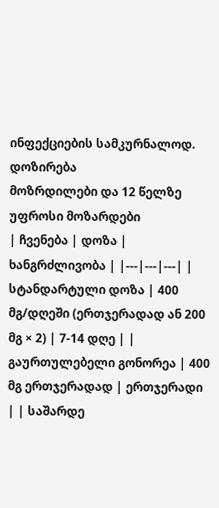ინფექციების სამკურნალოდ.
დოზირება
მოზრდილები და 12 წელზე უფროსი მოზარდები
| ჩვენება | დოზა | ხანგრძლივობა | |---|---|---| | სტანდარტული დოზა | 400 მგ/დღეში (ერთჯერადად ან 200 მგ × 2) | 7-14 დღე | | გაურთულებელი გონორეა | 400 მგ ერთჯერადად | ერთჯერადი | | საშარდე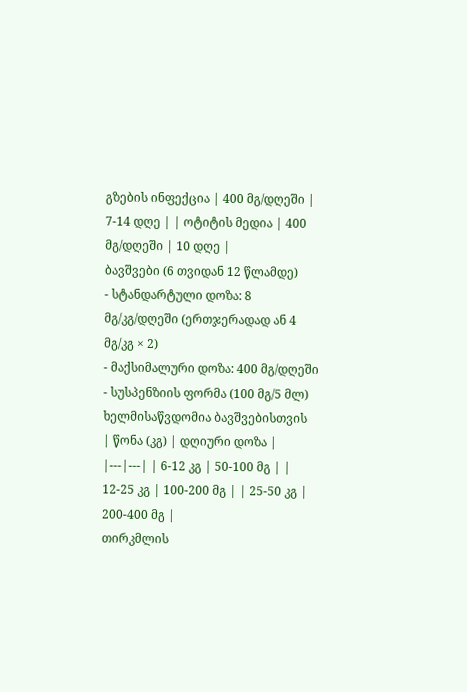გზების ინფექცია | 400 მგ/დღეში | 7-14 დღე | | ოტიტის მედია | 400 მგ/დღეში | 10 დღე |
ბავშვები (6 თვიდან 12 წლამდე)
- სტანდარტული დოზა: 8 მგ/კგ/დღეში (ერთჯერადად ან 4 მგ/კგ × 2)
- მაქსიმალური დოზა: 400 მგ/დღეში
- სუსპენზიის ფორმა (100 მგ/5 მლ) ხელმისაწვდომია ბავშვებისთვის
| წონა (კგ) | დღიური დოზა | |---|---| | 6-12 კგ | 50-100 მგ | | 12-25 კგ | 100-200 მგ | | 25-50 კგ | 200-400 მგ |
თირკმლის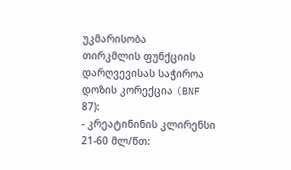უკმარისობა
თირკმლის ფუნქციის დარღვევისას საჭიროა დოზის კორექცია (BNF 87):
- კრეატინინის კლირენსი 21-60 მლ/წთ: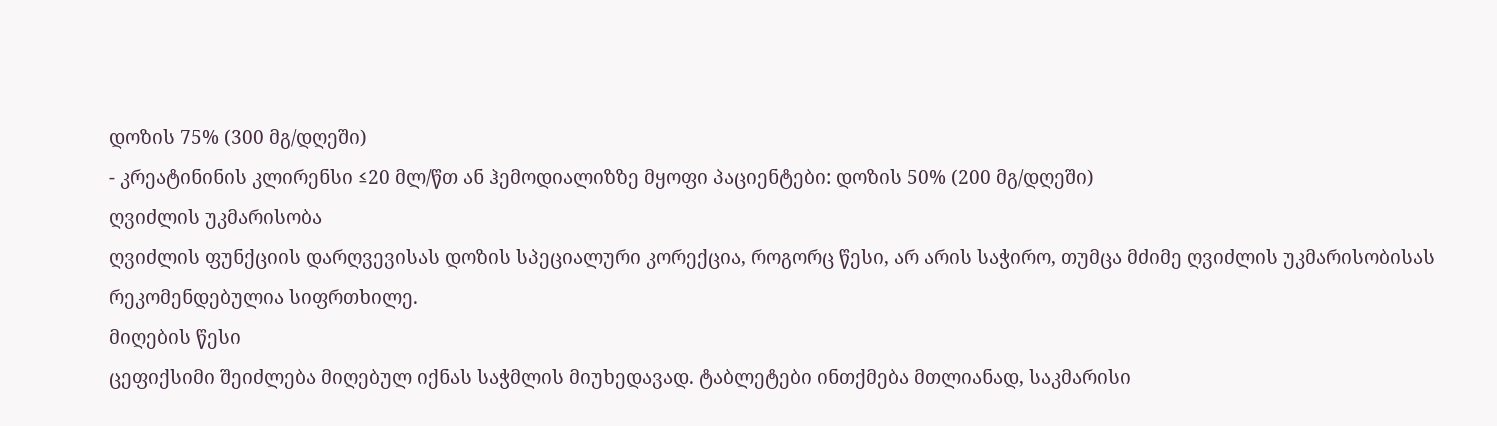დოზის 75% (300 მგ/დღეში)
- კრეატინინის კლირენსი ≤20 მლ/წთ ან ჰემოდიალიზზე მყოფი პაციენტები: დოზის 50% (200 მგ/დღეში)
ღვიძლის უკმარისობა
ღვიძლის ფუნქციის დარღვევისას დოზის სპეციალური კორექცია, როგორც წესი, არ არის საჭირო, თუმცა მძიმე ღვიძლის უკმარისობისას რეკომენდებულია სიფრთხილე.
მიღების წესი
ცეფიქსიმი შეიძლება მიღებულ იქნას საჭმლის მიუხედავად. ტაბლეტები ინთქმება მთლიანად, საკმარისი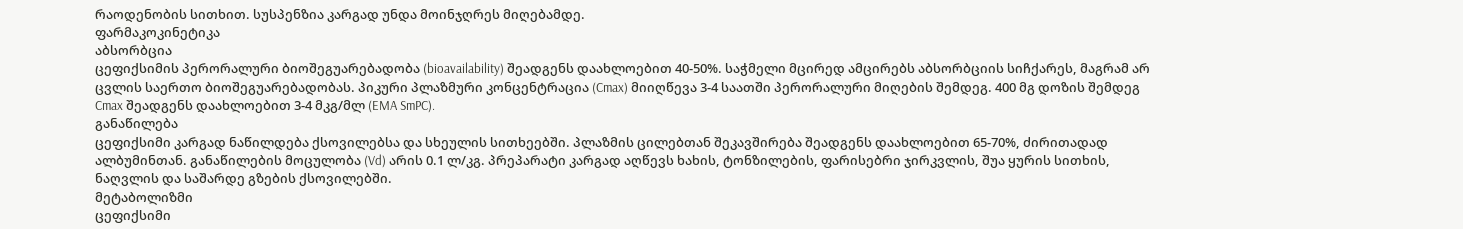რაოდენობის სითხით. სუსპენზია კარგად უნდა მოინჯღრეს მიღებამდე.
ფარმაკოკინეტიკა
აბსორბცია
ცეფიქსიმის პერორალური ბიოშეგუარებადობა (bioavailability) შეადგენს დაახლოებით 40-50%. საჭმელი მცირედ ამცირებს აბსორბციის სიჩქარეს, მაგრამ არ ცვლის საერთო ბიოშეგუარებადობას. პიკური პლაზმური კონცენტრაცია (Cmax) მიიღწევა 3-4 საათში პერორალური მიღების შემდეგ. 400 მგ დოზის შემდეგ Cmax შეადგენს დაახლოებით 3-4 მკგ/მლ (EMA SmPC).
განაწილება
ცეფიქსიმი კარგად ნაწილდება ქსოვილებსა და სხეულის სითხეებში. პლაზმის ცილებთან შეკავშირება შეადგენს დაახლოებით 65-70%, ძირითადად ალბუმინთან. განაწილების მოცულობა (Vd) არის 0.1 ლ/კგ. პრეპარატი კარგად აღწევს ხახის, ტონზილების, ფარისებრი ჯირკვლის, შუა ყურის სითხის, ნაღვლის და საშარდე გზების ქსოვილებში.
მეტაბოლიზმი
ცეფიქსიმი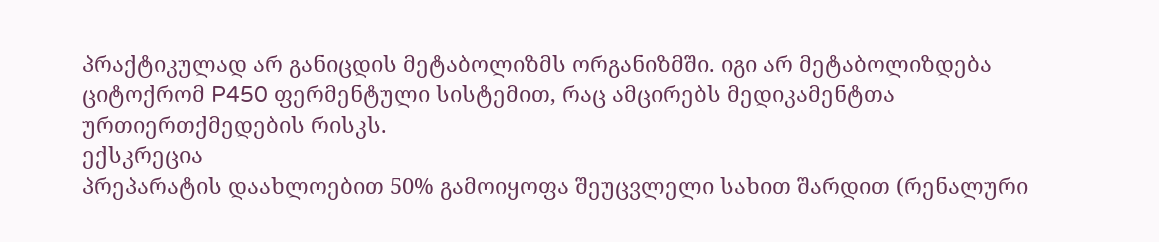პრაქტიკულად არ განიცდის მეტაბოლიზმს ორგანიზმში. იგი არ მეტაბოლიზდება ციტოქრომ P450 ფერმენტული სისტემით, რაც ამცირებს მედიკამენტთა ურთიერთქმედების რისკს.
ექსკრეცია
პრეპარატის დაახლოებით 50% გამოიყოფა შეუცვლელი სახით შარდით (რენალური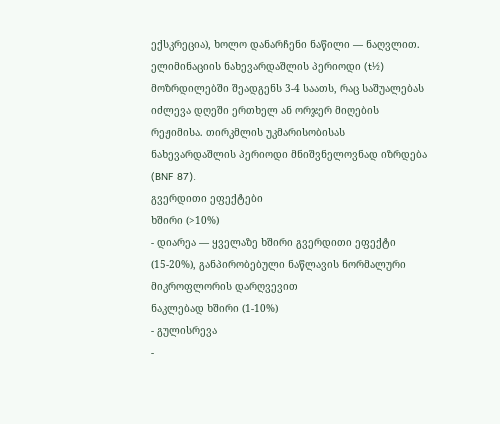ექსკრეცია), ხოლო დანარჩენი ნაწილი — ნაღვლით. ელიმინაციის ნახევარდაშლის პერიოდი (t½) მოზრდილებში შეადგენს 3-4 საათს, რაც საშუალებას იძლევა დღეში ერთხელ ან ორჯერ მიღების რეჟიმისა. თირკმლის უკმარისობისას ნახევარდაშლის პერიოდი მნიშვნელოვნად იზრდება (BNF 87).
გვერდითი ეფექტები
ხშირი (>10%)
- დიარეა — ყველაზე ხშირი გვერდითი ეფექტი (15-20%), განპირობებული ნაწლავის ნორმალური მიკროფლორის დარღვევით
ნაკლებად ხშირი (1-10%)
- გულისრევა
-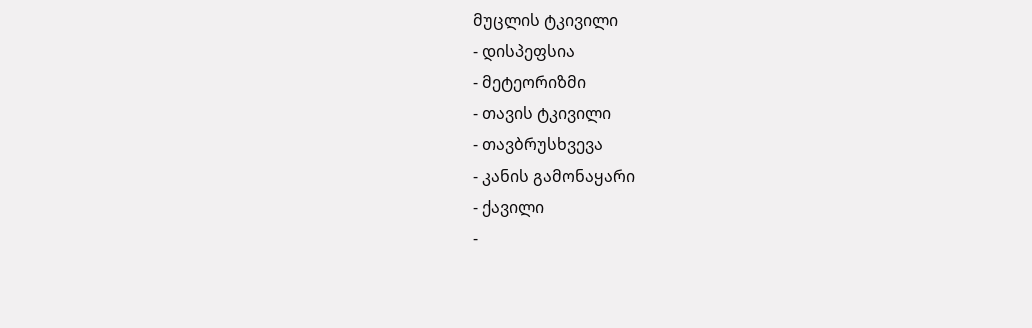მუცლის ტკივილი
- დისპეფსია
- მეტეორიზმი
- თავის ტკივილი
- თავბრუსხვევა
- კანის გამონაყარი
- ქავილი
-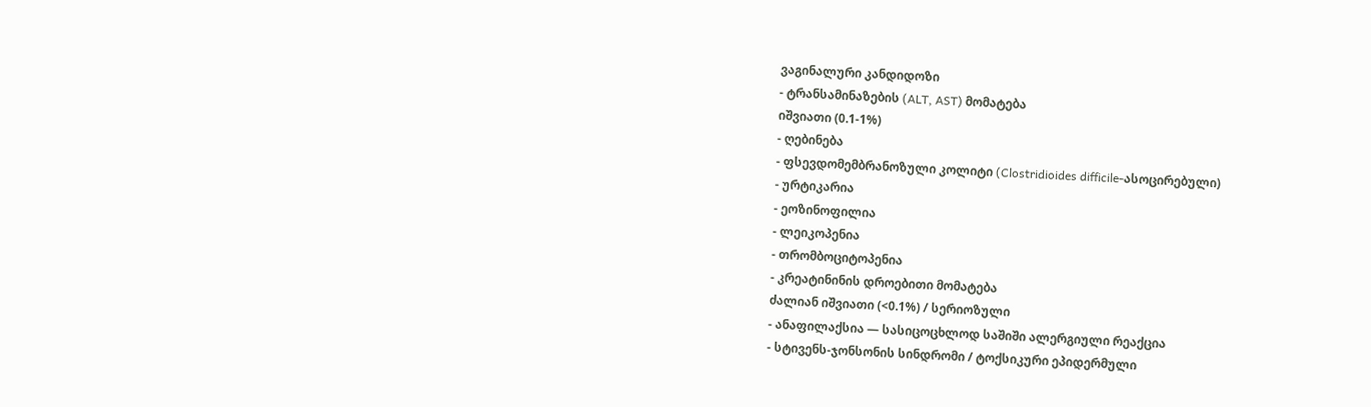ვაგინალური კანდიდოზი
- ტრანსამინაზების (ALT, AST) მომატება
იშვიათი (0.1-1%)
- ღებინება
- ფსევდომემბრანოზული კოლიტი (Clostridioides difficile-ასოცირებული)
- ურტიკარია
- ეოზინოფილია
- ლეიკოპენია
- თრომბოციტოპენია
- კრეატინინის დროებითი მომატება
ძალიან იშვიათი (<0.1%) / სერიოზული
- ანაფილაქსია — სასიცოცხლოდ საშიში ალერგიული რეაქცია
- სტივენს-ჯონსონის სინდრომი / ტოქსიკური ეპიდერმული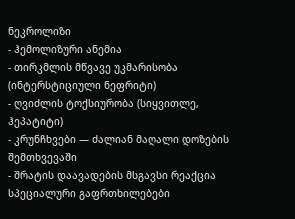ნეკროლიზი
- ჰემოლიზური ანემია
- თირკმლის მწვავე უკმარისობა (ინტერსტიციული ნეფრიტი)
- ღვიძლის ტოქსიურობა (სიყვითლე, ჰეპატიტი)
- კრუნჩხვები — ძალიან მაღალი დოზების შემთხვევაში
- შრატის დაავადების მსგავსი რეაქცია
სპეციალური გაფრთხილებები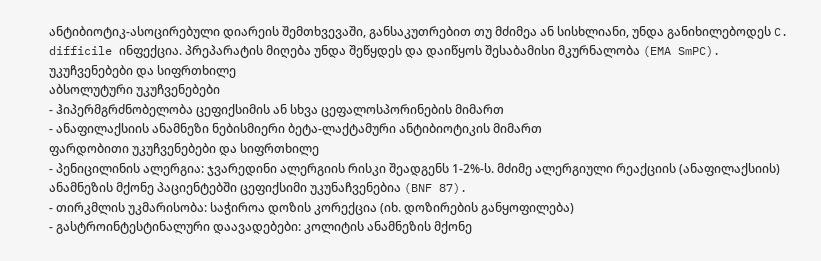ანტიბიოტიკ-ასოცირებული დიარეის შემთხვევაში, განსაკუთრებით თუ მძიმეა ან სისხლიანი, უნდა განიხილებოდეს C. difficile ინფექცია. პრეპარატის მიღება უნდა შეწყდეს და დაიწყოს შესაბამისი მკურნალობა (EMA SmPC).
უკუჩვენებები და სიფრთხილე
აბსოლუტური უკუჩვენებები
- ჰიპერმგრძნობელობა ცეფიქსიმის ან სხვა ცეფალოსპორინების მიმართ
- ანაფილაქსიის ანამნეზი ნებისმიერი ბეტა-ლაქტამური ანტიბიოტიკის მიმართ
ფარდობითი უკუჩვენებები და სიფრთხილე
- პენიცილინის ალერგია: ჯვარედინი ალერგიის რისკი შეადგენს 1-2%-ს. მძიმე ალერგიული რეაქციის (ანაფილაქსიის) ანამნეზის მქონე პაციენტებში ცეფიქსიმი უკუნაჩვენებია (BNF 87).
- თირკმლის უკმარისობა: საჭიროა დოზის კორექცია (იხ. დოზირების განყოფილება)
- გასტროინტესტინალური დაავადებები: კოლიტის ანამნეზის მქონე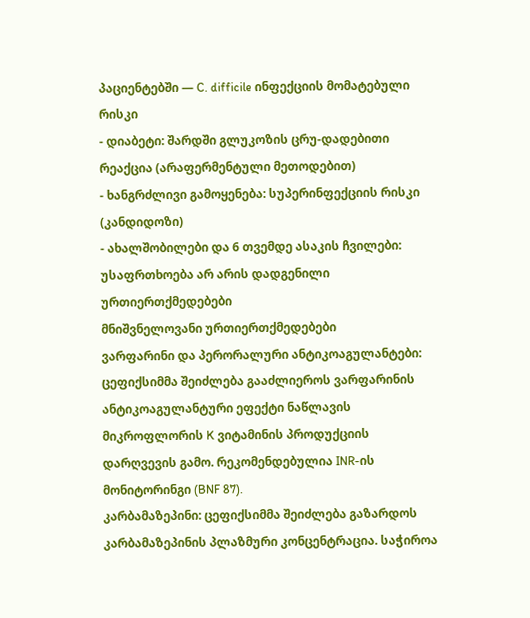პაციენტებში — C. difficile ინფექციის მომატებული რისკი
- დიაბეტი: შარდში გლუკოზის ცრუ-დადებითი რეაქცია (არაფერმენტული მეთოდებით)
- ხანგრძლივი გამოყენება: სუპერინფექციის რისკი (კანდიდოზი)
- ახალშობილები და 6 თვემდე ასაკის ჩვილები: უსაფრთხოება არ არის დადგენილი
ურთიერთქმედებები
მნიშვნელოვანი ურთიერთქმედებები
ვარფარინი და პერორალური ანტიკოაგულანტები: ცეფიქსიმმა შეიძლება გააძლიეროს ვარფარინის ანტიკოაგულანტური ეფექტი ნაწლავის მიკროფლორის K ვიტამინის პროდუქციის დარღვევის გამო. რეკომენდებულია INR-ის მონიტორინგი (BNF 87).
კარბამაზეპინი: ცეფიქსიმმა შეიძლება გაზარდოს კარბამაზეპინის პლაზმური კონცენტრაცია. საჭიროა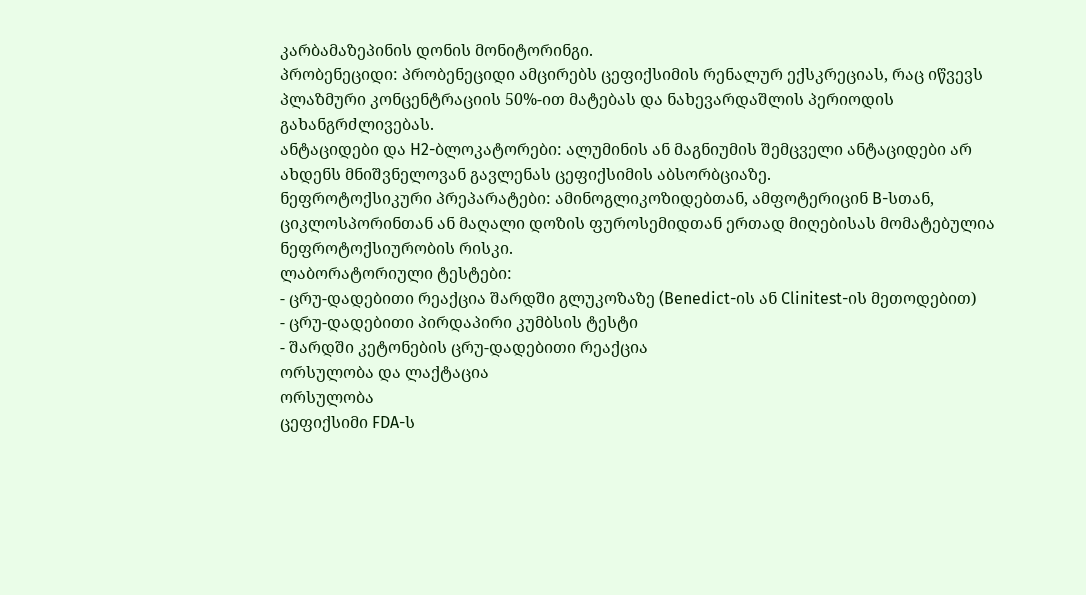კარბამაზეპინის დონის მონიტორინგი.
პრობენეციდი: პრობენეციდი ამცირებს ცეფიქსიმის რენალურ ექსკრეციას, რაც იწვევს პლაზმური კონცენტრაციის 50%-ით მატებას და ნახევარდაშლის პერიოდის გახანგრძლივებას.
ანტაციდები და H2-ბლოკატორები: ალუმინის ან მაგნიუმის შემცველი ანტაციდები არ ახდენს მნიშვნელოვან გავლენას ცეფიქსიმის აბსორბციაზე.
ნეფროტოქსიკური პრეპარატები: ამინოგლიკოზიდებთან, ამფოტერიცინ B-სთან, ციკლოსპორინთან ან მაღალი დოზის ფუროსემიდთან ერთად მიღებისას მომატებულია ნეფროტოქსიურობის რისკი.
ლაბორატორიული ტესტები:
- ცრუ-დადებითი რეაქცია შარდში გლუკოზაზე (Benedict-ის ან Clinitest-ის მეთოდებით)
- ცრუ-დადებითი პირდაპირი კუმბსის ტესტი
- შარდში კეტონების ცრუ-დადებითი რეაქცია
ორსულობა და ლაქტაცია
ორსულობა
ცეფიქსიმი FDA-ს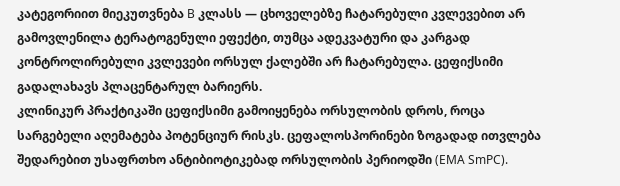კატეგორიით მიეკუთვნება B კლასს — ცხოველებზე ჩატარებული კვლევებით არ გამოვლენილა ტერატოგენული ეფექტი, თუმცა ადეკვატური და კარგად კონტროლირებული კვლევები ორსულ ქალებში არ ჩატარებულა. ცეფიქსიმი გადალახავს პლაცენტარულ ბარიერს.
კლინიკურ პრაქტიკაში ცეფიქსიმი გამოიყენება ორსულობის დროს, როცა სარგებელი აღემატება პოტენციურ რისკს. ცეფალოსპორინები ზოგადად ითვლება შედარებით უსაფრთხო ანტიბიოტიკებად ორსულობის პერიოდში (EMA SmPC).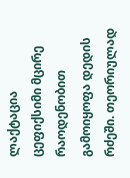ლაქტაცია
ცეფიქსიმი მცირე რაოდენობით გამოიყოფა დედის რძეში. თეორიულად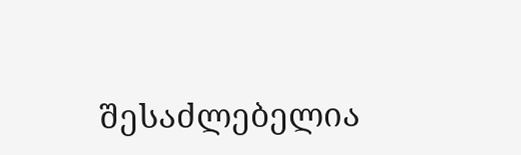შესაძლებელია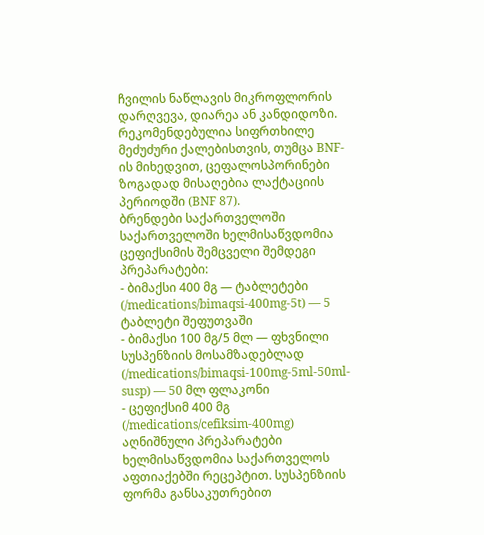ჩვილის ნაწლავის მიკროფლორის დარღვევა, დიარეა ან კანდიდოზი. რეკომენდებულია სიფრთხილე მეძუძური ქალებისთვის, თუმცა BNF-ის მიხედვით, ცეფალოსპორინები ზოგადად მისაღებია ლაქტაციის პერიოდში (BNF 87).
ბრენდები საქართველოში
საქართველოში ხელმისაწვდომია ცეფიქსიმის შემცველი შემდეგი პრეპარატები:
- ბიმაქსი 400 მგ — ტაბლეტები (/medications/bimaqsi-400mg-5t) — 5 ტაბლეტი შეფუთვაში
- ბიმაქსი 100 მგ/5 მლ — ფხვნილი სუსპენზიის მოსამზადებლად (/medications/bimaqsi-100mg-5ml-50ml-susp) — 50 მლ ფლაკონი
- ცეფიქსიმ 400 მგ (/medications/cefiksim-400mg)
აღნიშნული პრეპარატები ხელმისაწვდომია საქართველოს აფთიაქებში რეცეპტით. სუსპენზიის ფორმა განსაკუთრებით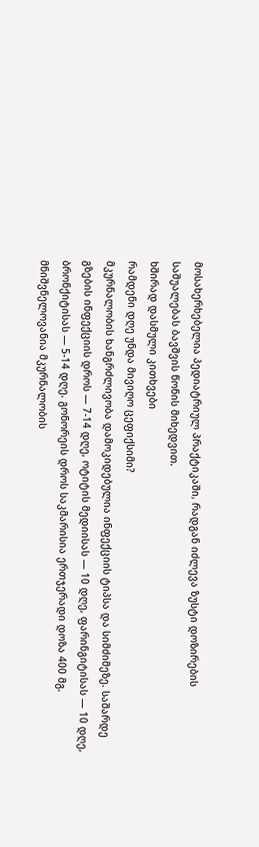მოსახერხებელია პედიატრიულ პრაქტიკაში, რადგან იძლევა ზუსტი დოზირების საშუალებას ბავშვის წონის მიხედვით.
ხშირად დასმული კითხვები
რამდენი დღე უნდა მივიღო ცეფიქსიმი?
მკურნალობის ხანგრძლივობა დამოკიდებულია ინფექციის ტიპსა და სიმძიმეზე. საშარდე გზების ინფექციის დროს — 7-14 დღე, ოტიტის მედიისას — 10 დღე, ფარინგიტისას — 10 დღე, ბრონქიტისას — 5-14 დღე. გონორეის დროს საკმარისია ერთჯერადი დოზა 400 მგ. მნიშვნელოვანია მკურნალობის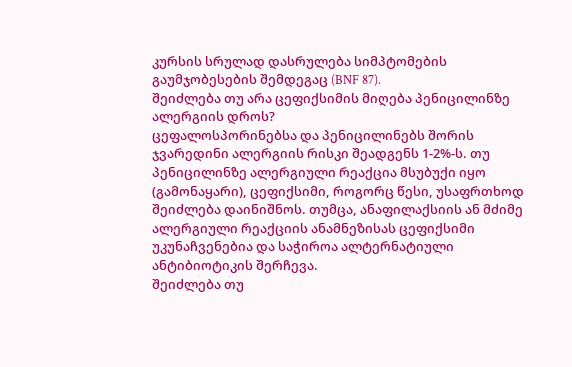კურსის სრულად დასრულება სიმპტომების გაუმჯობესების შემდეგაც (BNF 87).
შეიძლება თუ არა ცეფიქსიმის მიღება პენიცილინზე ალერგიის დროს?
ცეფალოსპორინებსა და პენიცილინებს შორის ჯვარედინი ალერგიის რისკი შეადგენს 1-2%-ს. თუ პენიცილინზე ალერგიული რეაქცია მსუბუქი იყო (გამონაყარი), ცეფიქსიმი, როგორც წესი, უსაფრთხოდ შეიძლება დაინიშნოს. თუმცა, ანაფილაქსიის ან მძიმე ალერგიული რეაქციის ანამნეზისას ცეფიქსიმი უკუნაჩვენებია და საჭიროა ალტერნატიული ანტიბიოტიკის შერჩევა.
შეიძლება თუ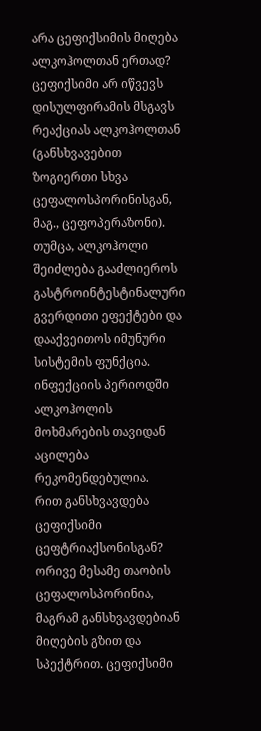არა ცეფიქსიმის მიღება ალკოჰოლთან ერთად?
ცეფიქსიმი არ იწვევს დისულფირამის მსგავს რეაქციას ალკოჰოლთან (განსხვავებით ზოგიერთი სხვა ცეფალოსპორინისგან, მაგ., ცეფოპერაზონი). თუმცა, ალკოჰოლი შეიძლება გააძლიეროს გასტროინტესტინალური გვერდითი ეფექტები და დააქვეითოს იმუნური სისტემის ფუნქცია. ინფექციის პერიოდში ალკოჰოლის მოხმარების თავიდან აცილება რეკომენდებულია.
რით განსხვავდება ცეფიქსიმი ცეფტრიაქსონისგან?
ორივე მესამე თაობის ცეფალოსპორინია, მაგრამ განსხვავდებიან მიღების გზით და სპექტრით. ცეფიქსიმი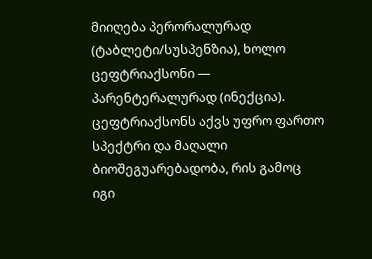მიიღება პერორალურად (ტაბლეტი/სუსპენზია), ხოლო ცეფტრიაქსონი — პარენტერალურად (ინექცია). ცეფტრიაქსონს აქვს უფრო ფართო სპექტრი და მაღალი ბიოშეგუარებადობა, რის გამოც იგი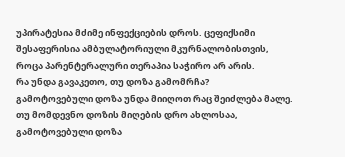უპირატესია მძიმე ინფექციების დროს. ცეფიქსიმი შესაფერისია ამბულატორიული მკურნალობისთვის, როცა პარენტერალური თერაპია საჭირო არ არის.
რა უნდა გავაკეთო, თუ დოზა გამომრჩა?
გამოტოვებული დოზა უნდა მიიღოთ რაც შეიძლება მალე. თუ მომდევნო დოზის მიღების დრო ახლოსაა, გამოტოვებული დოზა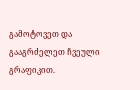გამოტოვეთ და გააგრძელეთ ჩვეული გრაფიკით.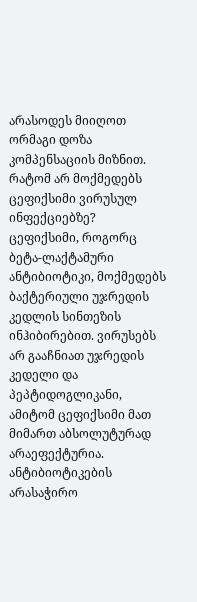არასოდეს მიიღოთ ორმაგი დოზა კომპენსაციის მიზნით.
რატომ არ მოქმედებს ცეფიქსიმი ვირუსულ ინფექციებზე?
ცეფიქსიმი, როგორც ბეტა-ლაქტამური ანტიბიოტიკი, მოქმედებს ბაქტერიული უჯრედის კედლის სინთეზის ინჰიბირებით. ვირუსებს არ გააჩნიათ უჯრედის კედელი და პეპტიდოგლიკანი, ამიტომ ცეფიქსიმი მათ მიმართ აბსოლუტურად არაეფექტურია. ანტიბიოტიკების არასაჭირო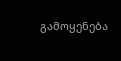გამოყენება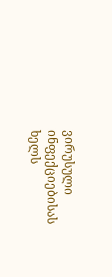ვირუსული ინფექციებისას ხელს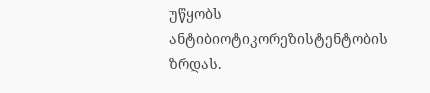უწყობს ანტიბიოტიკორეზისტენტობის ზრდას.